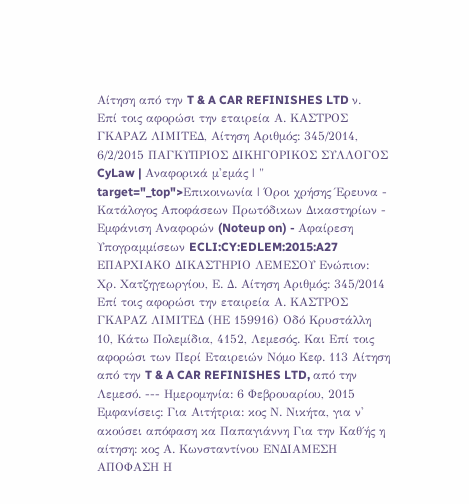Αίτηση από την T & A CAR REFINISHES LTD ν. Επί τοις αφορώσι την εταιρεία Α. ΚΑΣΤΡΟΣ ΓΚΑΡΑΖ ΛΙΜΙΤΕΔ, Αίτηση Αριθμός: 345/2014, 6/2/2015 ΠΑΓΚΥΠΡΙΟΣ ΔΙΚΗΓΟΡΙΚΟΣ ΣΥΛΛΟΓΟΣ CyLaw | Αναφορικά μ'εμάς | " target="_top">Επικοινωνία | Όροι χρήσης Έρευνα - Κατάλογος Αποφάσεων Πρωτόδικων Δικαστηρίων - Εμφάνιση Αναφορών (Noteup on) - Αφαίρεση Υπογραμμίσεων ECLI:CY:EDLEM:2015:A27 ΕΠΑΡΧΙΑΚΟ ΔΙΚΑΣΤΗΡΙΟ ΛΕΜΕΣΟΥ Ενώπιον: Χρ. Χατζηγεωργίου, Ε. Δ. Αίτηση Αριθμός: 345/2014 Επί τοις αφορώσι την εταιρεία Α. ΚΑΣΤΡΟΣ ΓΚΑΡΑΖ ΛΙΜΙΤΕΔ (ΗΕ 159916) Οδό Κρυστάλλη 10, Κάτω Πολεμίδια, 4152, Λεμεσός. Και Επί τοις αφορώσι των Περί Εταιρειών Νόμο Κεφ. 113 Αίτηση από την T & A CAR REFINISHES LTD, από την Λεμεσό. --- Ημερομηνία: 6 Φεβρουαρίου, 2015 Εμφανίσεις: Για Αιτήτρια: κος Ν. Νικήτα, για ν' ακούσει απόφαση κα Παπαγιάννη Για την Καθ΄ής η αίτηση: κος Α. Κωνσταντίνου ΕΝΔΙΑΜΕΣΗ ΑΠΟΦΑΣΗ Η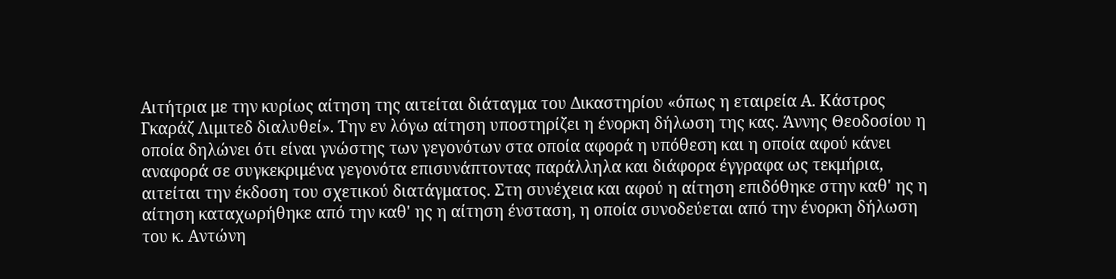Aιτήτρια με την κυρίως αίτηση της αιτείται διάταγμα του Δικαστηρίου «όπως η εταιρεία Α. Κάστρος Γκαράζ Λιμιτεδ διαλυθεί». Την εν λόγω αίτηση υποστηρίζει η ένορκη δήλωση της κας. Άννης Θεοδοσίου η οποία δηλώνει ότι είναι γνώστης των γεγονότων στα οποία αφορά η υπόθεση και η οποία αφού κάνει αναφορά σε συγκεκριμένα γεγονότα επισυνάπτοντας παράλληλα και διάφορα έγγραφα ως τεκμήρια, αιτείται την έκδοση του σχετικού διατάγματος. Στη συνέχεια και αφού η αίτηση επιδόθηκε στην καθ' ης η αίτηση καταχωρήθηκε από την καθ' ης η αίτηση ένσταση, η οποία συνοδεύεται από την ένορκη δήλωση του κ. Αντώνη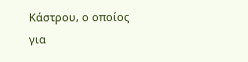Κάστρου, ο οποίος για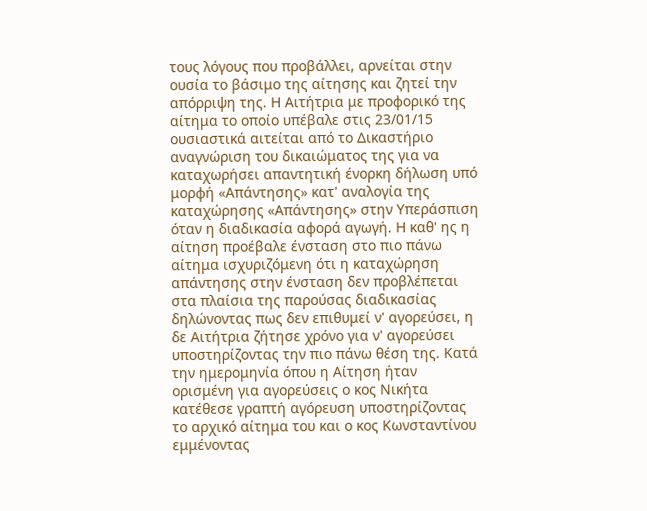τους λόγους που προβάλλει, αρνείται στην ουσία το βάσιμο της αίτησης και ζητεί την απόρριψη της. Η Αιτήτρια με προφορικό της αίτημα το οποίο υπέβαλε στις 23/01/15 ουσιαστικά αιτείται από το Δικαστήριο αναγνώριση του δικαιώματος της για να καταχωρήσει απαντητική ένορκη δήλωση υπό μορφή «Απάντησης» κατ' αναλογία της καταχώρησης «Απάντησης» στην Υπεράσπιση όταν η διαδικασία αφορά αγωγή. Η καθ' ης η αίτηση προέβαλε ένσταση στο πιο πάνω αίτημα ισχυριζόμενη ότι η καταχώρηση απάντησης στην ένσταση δεν προβλέπεται στα πλαίσια της παρούσας διαδικασίας δηλώνοντας πως δεν επιθυμεί ν' αγορεύσει, η δε Αιτήτρια ζήτησε χρόνο για ν' αγορεύσει υποστηρίζοντας την πιο πάνω θέση της. Κατά την ημερομηνία όπου η Αίτηση ήταν ορισμένη για αγορεύσεις ο κος Νικήτα κατέθεσε γραπτή αγόρευση υποστηρίζοντας το αρχικό αίτημα του και ο κος Κωνσταντίνου εμμένοντας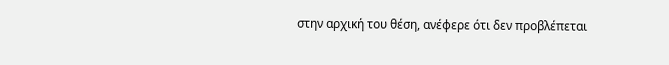στην αρχική του θέση, ανέφερε ότι δεν προβλέπεται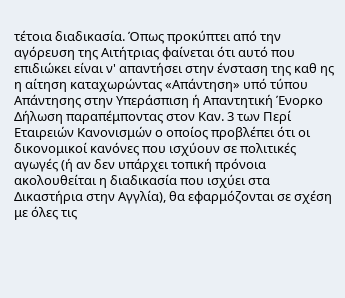τέτοια διαδικασία. Όπως προκύπτει από την αγόρευση της Αιτήτριας φαίνεται ότι αυτό που επιδιώκει είναι ν' απαντήσει στην ένσταση της καθ ης η αίτηση καταχωρώντας «Απάντηση» υπό τύπου Απάντησης στην Υπεράσπιση ή Απαντητική Ένορκο Δήλωση παραπέμποντας στον Καν. 3 των Περί Εταιρειών Κανονισμών ο οποίος προβλέπει ότι οι δικονομικοί κανόνες που ισχύουν σε πολιτικές αγωγές (ή αν δεν υπάρχει τοπική πρόνοια ακολουθείται η διαδικασία που ισχύει στα Δικαστήρια στην Αγγλία), θα εφαρμόζονται σε σχέση με όλες τις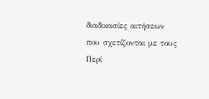διαδικασίες αιτήσεων που σχετίζονται με τους Περί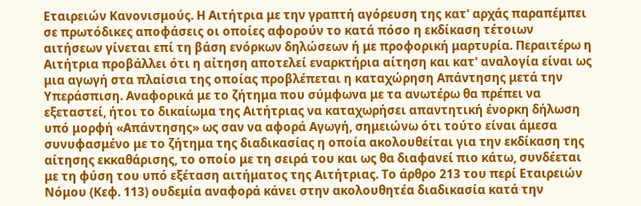Εταιρειών Κανονισμούς. Η Αιτήτρια με την γραπτή αγόρευση της κατ' αρχάς παραπέμπει σε πρωτόδικες αποφάσεις οι οποίες αφορούν το κατά πόσο η εκδίκαση τέτοιων αιτήσεων γίνεται επί τη βάση ενόρκων δηλώσεων ή με προφορική μαρτυρία. Περαιτέρω η Αιτήτρια προβάλλει ότι η αίτηση αποτελεί εναρκτήρια αίτηση και κατ' αναλογία είναι ως μια αγωγή στα πλαίσια της οποίας προβλέπεται η καταχώρηση Απάντησης μετά την Υπεράσπιση. Αναφορικά με το ζήτημα που σύμφωνα με τα ανωτέρω θα πρέπει να εξεταστεί, ήτοι το δικαίωμα της Αιτήτριας να καταχωρήσει απαντητική ένορκη δήλωση υπό μορφή «Απάντησης» ως σαν να αφορά Αγωγή, σημειώνω ότι τούτο είναι άμεσα συνυφασμένο με το ζήτημα της διαδικασίας η οποία ακολουθείται για την εκδίκαση της αίτησης εκκαθάρισης, το οποίο με τη σειρά του και ως θα διαφανεί πιο κάτω, συνδέεται με τη φύση του υπό εξέταση αιτήματος της Αιτήτριας. Το άρθρο 213 του περί Εταιρειών Νόμου (Κεφ. 113) ουδεμία αναφορά κάνει στην ακολουθητέα διαδικασία κατά την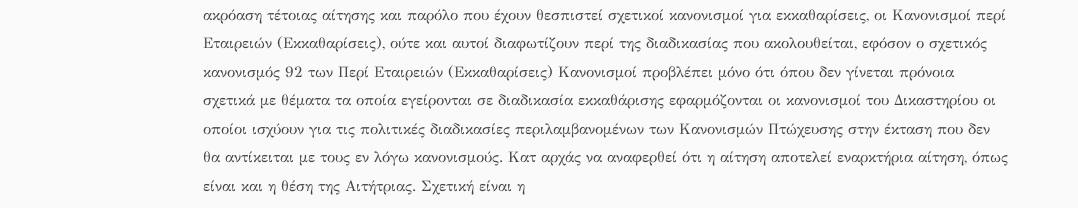ακρόαση τέτοιας αίτησης και παρόλο που έχουν θεσπιστεί σχετικοί κανονισμοί για εκκαθαρίσεις, οι Κανονισμοί περί Εταιρειών (Εκκαθαρίσεις), ούτε και αυτοί διαφωτίζουν περί της διαδικασίας που ακολουθείται, εφόσον ο σχετικός κανονισμός 92 των Περί Εταιρειών (Εκκαθαρίσεις) Κανονισμοί προβλέπει μόνο ότι όπου δεν γίνεται πρόνοια σχετικά με θέματα τα οποία εγείρονται σε διαδικασία εκκαθάρισης εφαρμόζονται οι κανονισμοί του Δικαστηρίου οι οποίοι ισχύουν για τις πολιτικές διαδικασίες περιλαμβανομένων των Κανονισμών Πτώχευσης στην έκταση που δεν θα αντίκειται με τους εν λόγω κανονισμούς. Κατ αρχάς να αναφερθεί ότι η αίτηση αποτελεί εναρκτήρια αίτηση, όπως είναι και η θέση της Αιτήτριας. Σχετική είναι η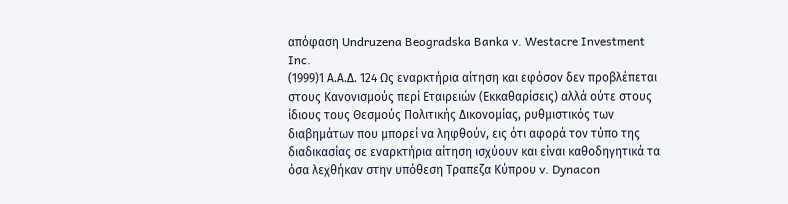απόφαση Undruzena Beogradska Banka v. Westacre Investment Inc.
(1999)1 Α.Α.Δ. 124 Ως εναρκτήρια αίτηση και εφόσον δεν προβλέπεται στους Κανονισμούς περί Εταιρειών (Εκκαθαρίσεις) αλλά ούτε στους ίδιους τους Θεσμούς Πολιτικής Δικονομίας, ρυθμιστικός των διαβημάτων που μπορεί να ληφθούν, εις ότι αφορά τον τύπο της διαδικασίας σε εναρκτήρια αίτηση ισχύουν και είναι καθοδηγητικά τα όσα λεχθήκαν στην υπόθεση Τραπεζα Κύπρου v. Dynacon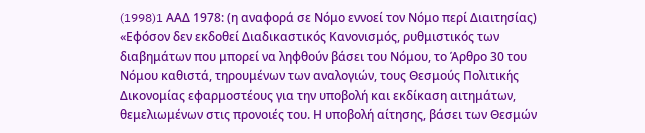(1998)1 AAΔ 1978: (η αναφορά σε Νόμο εννοεί τον Νόμο περί Διαιτησίας) «Εφόσον δεν εκδοθεί Διαδικαστικός Κανονισμός, ρυθμιστικός των διαβημάτων που μπορεί να ληφθούν βάσει του Νόμου, το Άρθρο 30 του Νόμου καθιστά, τηρουμένων των αναλογιών, τους Θεσμούς Πολιτικής Δικονομίας εφαρμοστέους για την υποβολή και εκδίκαση αιτημάτων, θεμελιωμένων στις προνοιές του. Η υποβολή αίτησης, βάσει των Θεσμών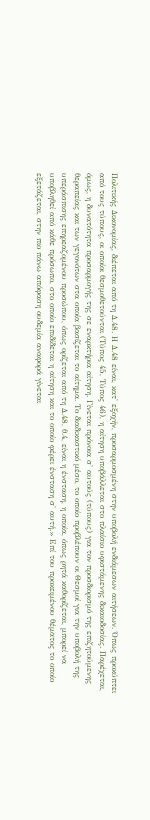Πολιτικής Δικονομίας, διέπεται από τη Δ.48. Η Δ.48 είναι, κατ' εξοχήν, προσαρμοσμένη στην υποβολή ενδιάμεσων αιτήσεων. Όπως προκύπτει από τους τύπους, οι οποίοι θεσμοθετούνται (Τύπος 45, Τύπος 46), η αίτηση υποβάλλεται στο πλαίσιο υφιστάμενης δικαιοδοσίας. Παρέχεται, όμως, η δυνατότητα προσαρμογής της σε εναρκτήρια αίτηση. Γίνεται πρόνοια σ' αυτούς (τύπους) για τον προσδιορισμό της επιζητούμενης θεραπείας και των γεγονότων στα οποία βασίζεται το αίτημα. Το διαδικαστικό μέσο, το οποίο προβλέπουν οι Θεσμοί για την υποβολή της υπεράσπισης επηρεαζομένου προσώπου, όπως ορίζεται από τη Δ.48, θ.4, είναι η ένσταση, η οποία, όπως ρητά καθορίζεται, μπορεί να υποβληθεί από κάθε πρόσωπο, στο οποίο επιδίδεται η αίτηση και το οποίο φέρει ένσταση σ' αυτή.» Επί του προκειμένου θέματος το οποίο εξετάζεται, στην πιο πάνω απόφαση ουδεμία αναφορά γίνεται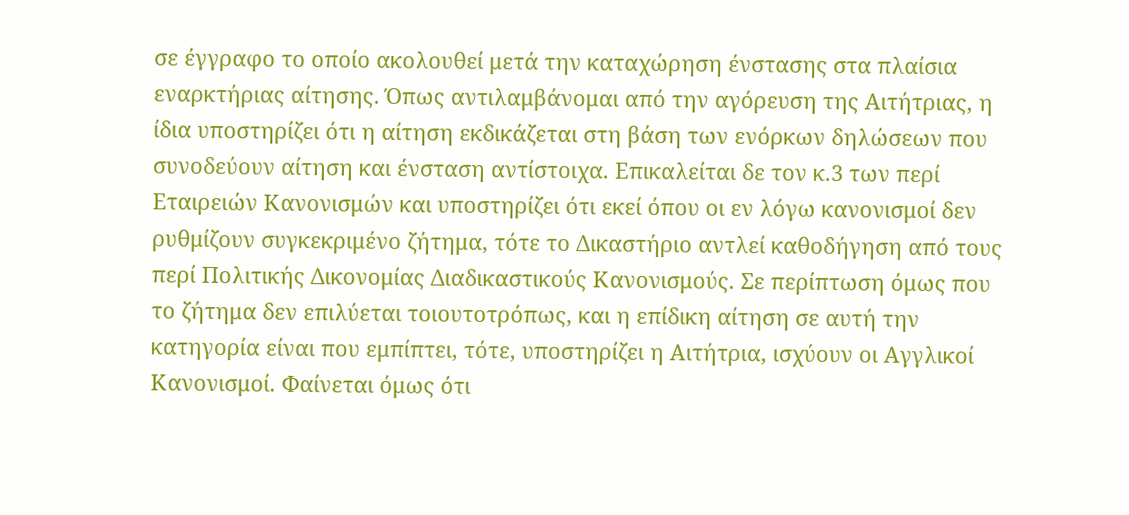σε έγγραφο το οποίο ακολουθεί μετά την καταχώρηση ένστασης στα πλαίσια εναρκτήριας αίτησης. Όπως αντιλαμβάνομαι από την αγόρευση της Αιτήτριας, η ίδια υποστηρίζει ότι η αίτηση εκδικάζεται στη βάση των ενόρκων δηλώσεων που συνοδεύουν αίτηση και ένσταση αντίστοιχα. Επικαλείται δε τον κ.3 των περί Εταιρειών Κανονισμών και υποστηρίζει ότι εκεί όπου οι εν λόγω κανονισμοί δεν ρυθμίζουν συγκεκριμένο ζήτημα, τότε το Δικαστήριο αντλεί καθοδήγηση από τους περί Πολιτικής Δικονομίας Διαδικαστικούς Κανονισμούς. Σε περίπτωση όμως που το ζήτημα δεν επιλύεται τοιουτοτρόπως, και η επίδικη αίτηση σε αυτή την κατηγορία είναι που εμπίπτει, τότε, υποστηρίζει η Αιτήτρια, ισχύουν οι Αγγλικοί Κανονισμοί. Φαίνεται όμως ότι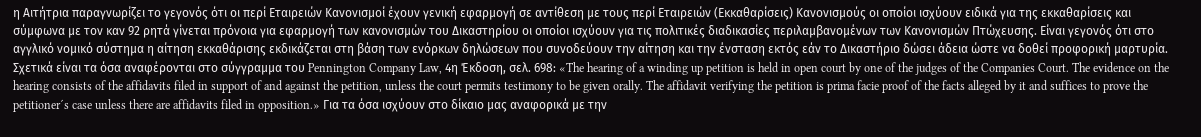η Αιτήτρια παραγνωρίζει το γεγονός ότι οι περί Εταιρειών Κανονισμοί έχουν γενική εφαρμογή σε αντίθεση με τους περί Εταιρειών (Εκκαθαρίσεις) Κανονισμούς οι οποίοι ισχύουν ειδικά για της εκκαθαρίσεις και σύμφωνα με τον καν 92 ρητά γίνεται πρόνοια για εφαρμογή των κανονισμών του Δικαστηρίου οι οποίοι ισχύουν για τις πολιτικές διαδικασίες περιλαμβανομένων των Κανονισμών Πτώχευσης. Είναι γεγονός ότι στο αγγλικό νομικό σύστημα η αίτηση εκκαθάρισης εκδικάζεται στη βάση των ενόρκων δηλώσεων που συνοδεύουν την αίτηση και την ένσταση εκτός εάν το Δικαστήριο δώσει άδεια ώστε να δοθεί προφορική μαρτυρία. Σχετικά είναι τα όσα αναφέρονται στο σύγγραμμα του Pennington Company Law, 4η Έκδοση, σελ. 698: «The hearing of a winding up petition is held in open court by one of the judges of the Companies Court. The evidence on the hearing consists of the affidavits filed in support of and against the petition, unless the court permits testimony to be given orally. The affidavit verifying the petition is prima facie proof of the facts alleged by it and suffices to prove the petitioner´s case unless there are affidavits filed in opposition.» Για τα όσα ισχύουν στο δίκαιο μας αναφορικά με την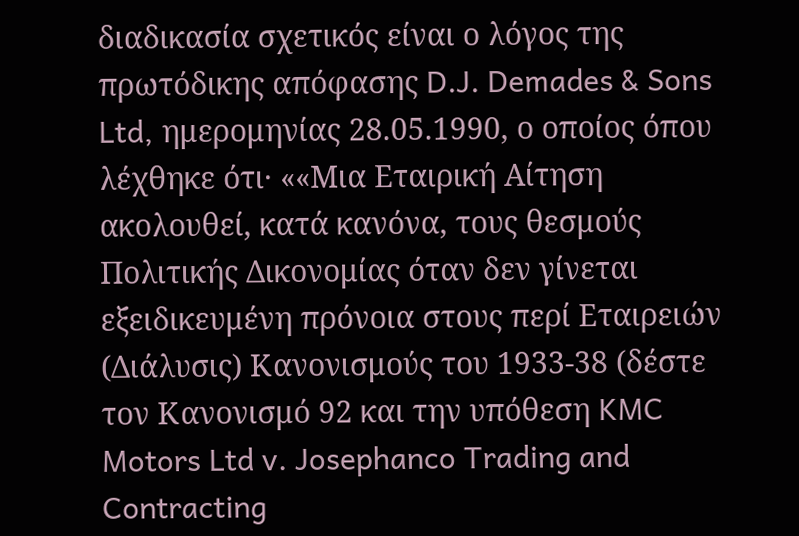διαδικασία σχετικός είναι ο λόγος της πρωτόδικης απόφασης D.J. Demades & Sons Ltd, ημερομηνίας 28.05.1990, ο οποίος όπου λέχθηκε ότι· ««Μια Εταιρική Αίτηση ακολουθεί, κατά κανόνα, τους θεσμούς Πολιτικής Δικονομίας όταν δεν γίνεται εξειδικευμένη πρόνοια στους περί Εταιρειών (Διάλυσις) Κανονισμούς του 1933-38 (δέστε τον Κανονισμό 92 και την υπόθεση KMC Motors Ltd v. Josephanco Trading and Contracting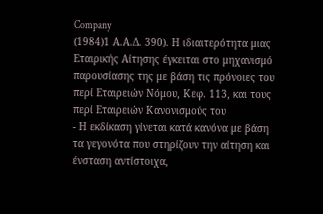Company
(1984)1 Α.Α.Δ. 390). Η ιδιαιτερότητα μιας Εταιρικής Αίτησης έγκειται στο μηχανισμό παρουσίασης της με βάση τις πρόνοιες του περί Εταιρειών Νόμου, Κεφ. 113, και τους περί Εταιρειών Κανονισμούς του
- Η εκδίκαση γίνεται κατά κανόνα με βάση τα γεγονότα που στηρίζουν την αίτηση και ένσταση αντίστοιχα,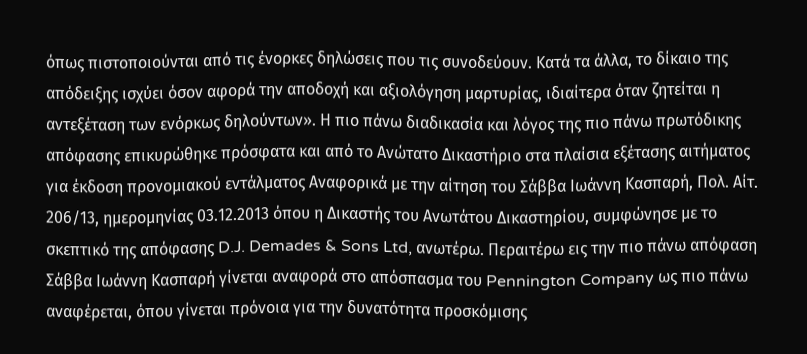όπως πιστοποιούνται από τις ένορκες δηλώσεις που τις συνοδεύουν. Κατά τα άλλα, το δίκαιο της απόδειξης ισχύει όσον αφορά την αποδοχή και αξιολόγηση μαρτυρίας, ιδιαίτερα όταν ζητείται η αντεξέταση των ενόρκως δηλούντων». Η πιο πάνω διαδικασία και λόγος της πιο πάνω πρωτόδικης απόφασης επικυρώθηκε πρόσφατα και από το Ανώτατο Δικαστήριο στα πλαίσια εξέτασης αιτήματος για έκδοση προνομιακού εντάλματος Αναφορικά με την αίτηση του Σάββα Ιωάννη Κασπαρή, Πολ. Αίτ. 206/13, ημερομηνίας 03.12.2013 όπου η Δικαστής του Ανωτάτου Δικαστηρίου, συμφώνησε με το σκεπτικό της απόφασης D.J. Demades & Sons Ltd, ανωτέρω. Περαιτέρω εις την πιο πάνω απόφαση Σάββα Ιωάννη Κασπαρή γίνεται αναφορά στο απόσπασμα του Pennington Company ως πιο πάνω αναφέρεται, όπου γίνεται πρόνοια για την δυνατότητα προσκόμισης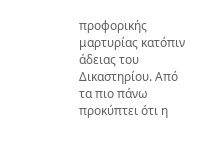προφορικής μαρτυρίας κατόπιν άδειας του Δικαστηρίου. Από τα πιο πάνω προκύπτει ότι η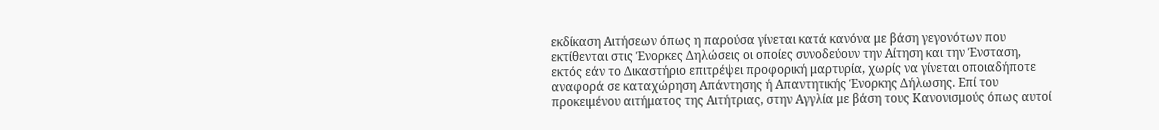εκδίκαση Αιτήσεων όπως η παρούσα γίνεται κατά κανόνα με βάση γεγονότων που εκτίθενται στις Ένορκες Δηλώσεις οι οποίες συνοδεύουν την Αίτηση και την Ένσταση, εκτός εάν το Δικαστήριο επιτρέψει προφορική μαρτυρία, χωρίς να γίνεται οποιαδήποτε αναφορά σε καταχώρηση Απάντησης ή Απαντητικής Ένορκης Δήλωσης. Επί του προκειμένου αιτήματος της Αιτήτριας, στην Αγγλία με βάση τους Κανονισμούς όπως αυτοί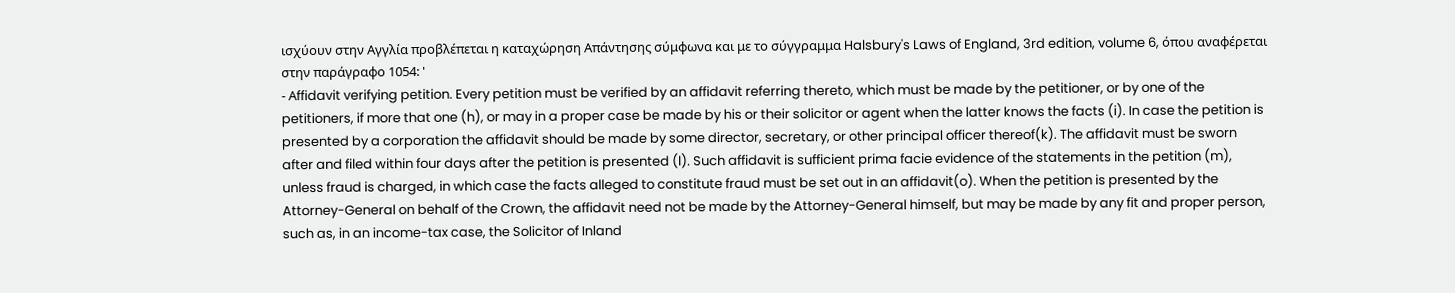ισχύουν στην Αγγλία προβλέπεται η καταχώρηση Απάντησης σύμφωνα και με το σύγγραμμα Halsbury's Laws of England, 3rd edition, volume 6, όπου αναφέρεται στην παράγραφο 1054: '
- Αffidavit verifying petition. Every petition must be verified by an affidavit referring thereto, which must be made by the petitioner, or by one of the petitioners, if more that one (h), or may in a proper case be made by his or their solicitor or agent when the latter knows the facts (i). In case the petition is presented by a corporation the affidavit should be made by some director, secretary, or other principal officer thereof(k). The affidavit must be sworn after and filed within four days after the petition is presented (l). Such affidavit is sufficient prima facie evidence of the statements in the petition (m), unless fraud is charged, in which case the facts alleged to constitute fraud must be set out in an affidavit(o). When the petition is presented by the Attorney-General on behalf of the Crown, the affidavit need not be made by the Attorney-General himself, but may be made by any fit and proper person, such as, in an income-tax case, the Solicitor of Inland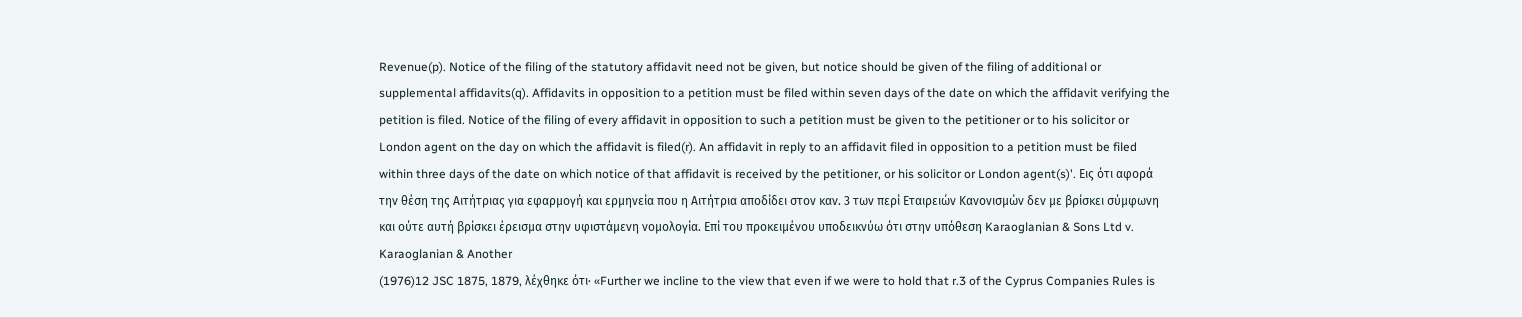Revenue(p). Notice of the filing of the statutory affidavit need not be given, but notice should be given of the filing of additional or supplemental affidavits(q). Affidavits in opposition to a petition must be filed within seven days of the date on which the affidavit verifying the petition is filed. Notice of the filing of every affidavit in opposition to such a petition must be given to the petitioner or to his solicitor or London agent on the day on which the affidavit is filed(r). An affidavit in reply to an affidavit filed in opposition to a petition must be filed within three days of the date on which notice of that affidavit is received by the petitioner, or his solicitor or London agent(s)'. Εις ότι αφορά την θέση της Αιτήτριας για εφαρμογή και ερμηνεία που η Αιτήτρια αποδίδει στον καν. 3 των περί Εταιρειών Κανονισμών δεν με βρίσκει σύμφωνη και ούτε αυτή βρίσκει έρεισμα στην υφιστάμενη νομολογία. Επί του προκειμένου υποδεικνύω ότι στην υπόθεση Karaoglanian & Sons Ltd v. Karaoglanian & Another
(1976)12 JSC 1875, 1879, λέχθηκε ότι· «Further we incline to the view that even if we were to hold that r.3 of the Cyprus Companies Rules is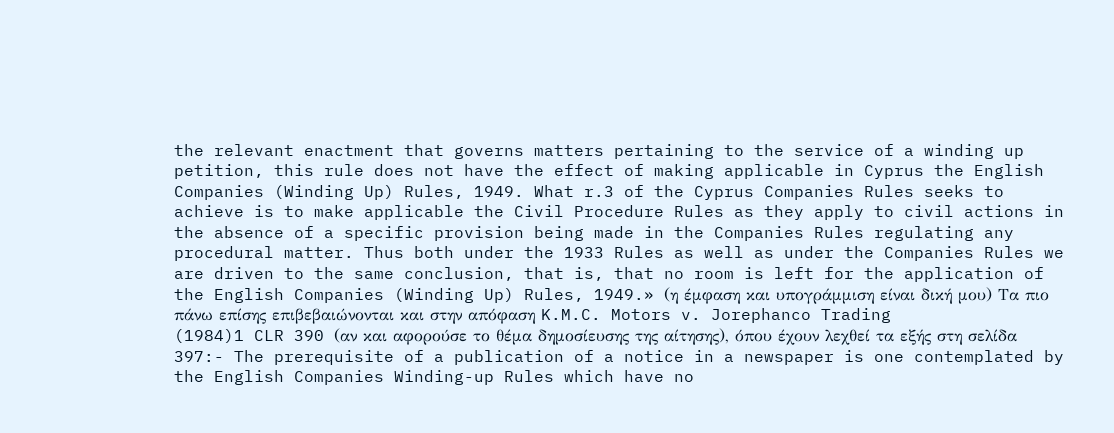the relevant enactment that governs matters pertaining to the service of a winding up petition, this rule does not have the effect of making applicable in Cyprus the English Companies (Winding Up) Rules, 1949. What r.3 of the Cyprus Companies Rules seeks to achieve is to make applicable the Civil Procedure Rules as they apply to civil actions in the absence of a specific provision being made in the Companies Rules regulating any procedural matter. Thus both under the 1933 Rules as well as under the Companies Rules we are driven to the same conclusion, that is, that no room is left for the application of the English Companies (Winding Up) Rules, 1949.» (η έμφαση και υπογράμμιση είναι δική μου) Τα πιο πάνω επίσης επιβεβαιώνονται και στην απόφαση K.M.C. Motors v. Jorephanco Trading
(1984)1 CLR 390 (αν και αφορούσε το θέμα δημοσίευσης της αίτησης), όπου έχουν λεχθεί τα εξής στη σελίδα 397:- The prerequisite of a publication of a notice in a newspaper is one contemplated by the English Companies Winding-up Rules which have no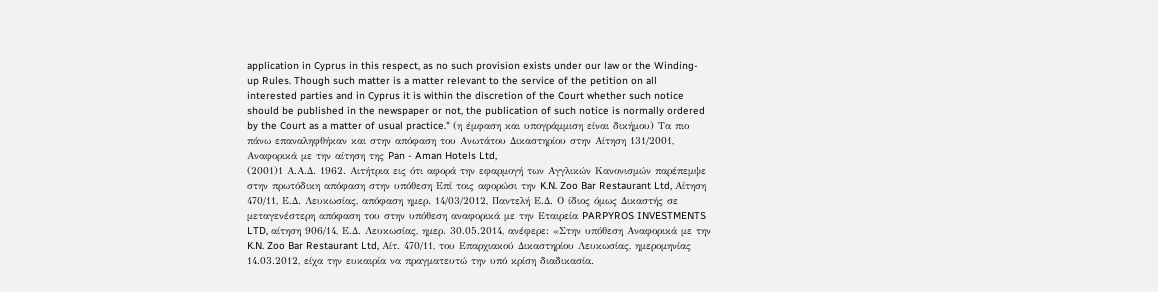application in Cyprus in this respect, as no such provision exists under our law or the Winding-up Rules. Though such matter is a matter relevant to the service of the petition on all interested parties and in Cyprus it is within the discretion of the Court whether such notice should be published in the newspaper or not, the publication of such notice is normally ordered by the Court as a matter of usual practice." (η έμφαση και υπογράμμιση είναι δικήμου) Τα πιο πάνω επαναληφθήκαν και στην απόφαση του Ανωτάτου Δικαστηρίου στην Αίτηση 131/2001, Αναφορικά με την αίτηση της Pan - Aman Hotels Ltd,
(2001)1 Α.Α.Δ. 1962. Αιτήτρια εις ότι αφορά την εφαρμογή των Αγγλικών Κανονισμών παρέπεμψε στην πρωτόδικη απόφαση στην υπόθεση Επί τοις αφορώσι την K.N. Zoo Bar Restaurant Ltd, Αίτηση 470/11, Ε.Δ. Λευκωσίας, απόφαση ημερ. 14/03/2012, Παντελή Ε.Δ. Ο ίδιος όμως Δικαστής σε μεταγενέστερη απόφαση του στην υπόθεση αναφορικά με την Εταιρεία PARPYROS INVESTMENTS LTD, αίτηση 906/14, Ε.Δ. Λευκωσίας, ημερ. 30.05.2014, ανέφερε: «Στην υπόθεση Αναφορικά με την K.N. Zoo Bar Restaurant Ltd, Αίτ. 470/11, του Επαρχιακού Δικαστηρίου Λευκωσίας, ημερομηνίας 14.03.2012, είχα την ευκαιρία να πραγματευτώ την υπό κρίση διαδικασία.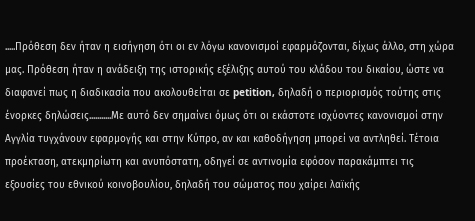.....Πρόθεση δεν ήταν η εισήγηση ότι οι εν λόγω κανονισμοί εφαρμόζονται, δίχως άλλο, στη χώρα μας. Πρόθεση ήταν η ανάδειξη της ιστορικής εξέλιξης αυτού του κλάδου του δικαίου, ώστε να διαφανεί πως η διαδικασία που ακολουθείται σε petition, δηλαδή ο περιορισμός τούτης στις ένορκες δηλώσεις...........Με αυτό δεν σημαίνει όμως ότι οι εκάστοτε ισχύοντες κανονισμοί στην Αγγλία τυγχάνουν εφαρμογής και στην Κύπρο, αν και καθοδήγηση μπορεί να αντληθεί. Τέτοια προέκταση, ατεκμηρίωτη και ανυπόστατη, οδηγεί σε αντινομία εφόσον παρακάμπτει τις εξουσίες του εθνικού κοινοβουλίου, δηλαδή του σώματος που χαίρει λαϊκής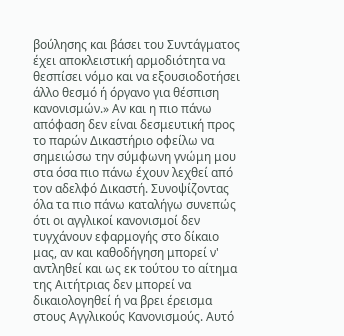βούλησης και βάσει του Συντάγματος έχει αποκλειστική αρμοδιότητα να θεσπίσει νόμο και να εξουσιοδοτήσει άλλο θεσμό ή όργανο για θέσπιση κανονισμών.» Αν και η πιο πάνω απόφαση δεν είναι δεσμευτική προς το παρών Δικαστήριο οφείλω να σημειώσω την σύμφωνη γνώμη μου στα όσα πιο πάνω έχουν λεχθεί από τον αδελφό Δικαστή. Συνοψίζοντας όλα τα πιο πάνω καταλήγω συνεπώς ότι οι αγγλικοί κανονισμοί δεν τυγχάνουν εφαρμογής στο δίκαιο μας, αν και καθοδήγηση μπορεί ν' αντληθεί και ως εκ τούτου το αίτημα της Αιτήτριας δεν μπορεί να δικαιολογηθεί ή να βρει έρεισμα στους Αγγλικούς Κανονισμούς. Αυτό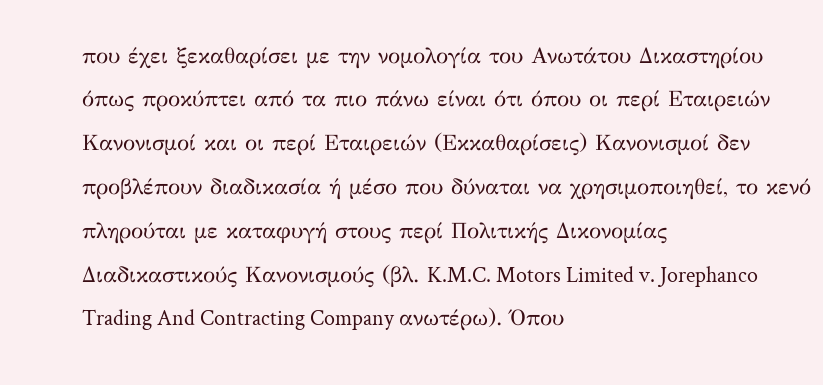που έχει ξεκαθαρίσει με την νομολογία του Ανωτάτου Δικαστηρίου όπως προκύπτει από τα πιο πάνω είναι ότι όπου οι περί Εταιρειών Κανονισμοί και οι περί Εταιρειών (Εκκαθαρίσεις) Κανονισμοί δεν προβλέπουν διαδικασία ή μέσο που δύναται να χρησιμοποιηθεί, το κενό πληρούται με καταφυγή στους περί Πολιτικής Δικονομίας Διαδικαστικούς Κανονισμούς (βλ. K.M.C. Motors Limited v. Jorephanco Trading And Contracting Company ανωτέρω). Όπου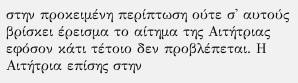στην προκειμένη περίπτωση ούτε σ' αυτούς βρίσκει έρεισμα το αίτημα της Αιτήτριας εφόσον κάτι τέτοιο δεν προβλέπεται. Η Αιτήτρια επίσης στην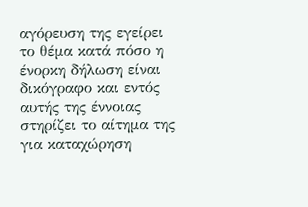αγόρευση της εγείρει το θέμα κατά πόσο η ένορκη δήλωση είναι δικόγραφο και εντός αυτής της έννοιας στηρίζει το αίτημα της για καταχώρηση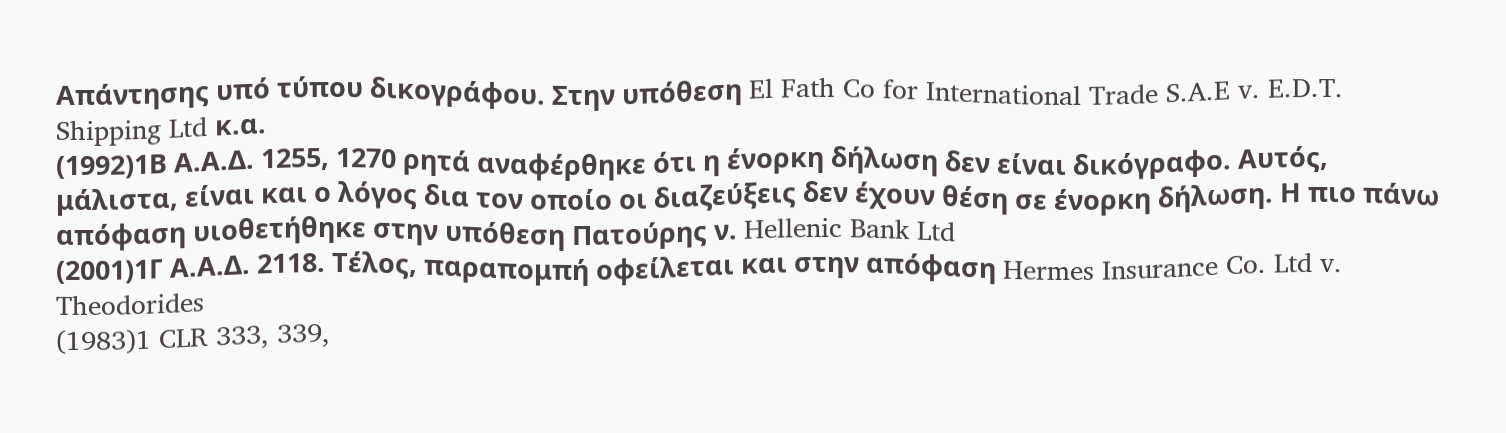Απάντησης υπό τύπου δικογράφου. Στην υπόθεση El Fath Co for International Trade S.A.E v. E.D.T. Shipping Ltd κ.α.
(1992)1Β Α.Α.Δ. 1255, 1270 ρητά αναφέρθηκε ότι η ένορκη δήλωση δεν είναι δικόγραφο. Αυτός, μάλιστα, είναι και ο λόγος δια τον οποίο οι διαζεύξεις δεν έχουν θέση σε ένορκη δήλωση. Η πιο πάνω απόφαση υιοθετήθηκε στην υπόθεση Πατούρης ν. Hellenic Bank Ltd
(2001)1Γ Α.Α.Δ. 2118. Τέλος, παραπομπή οφείλεται και στην απόφαση Hermes Insurance Co. Ltd v. Theodorides
(1983)1 CLR 333, 339,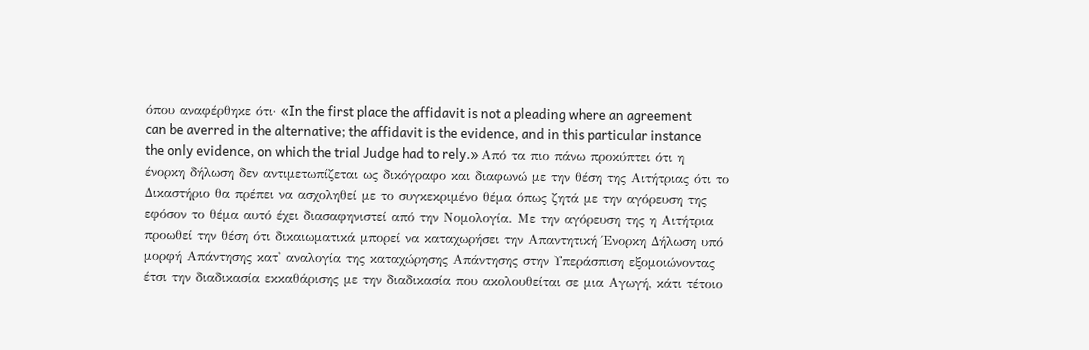όπου αναφέρθηκε ότι· «In the first place the affidavit is not a pleading where an agreement can be averred in the alternative; the affidavit is the evidence, and in this particular instance the only evidence, on which the trial Judge had to rely.» Από τα πιο πάνω προκύπτει ότι η ένορκη δήλωση δεν αντιμετωπίζεται ως δικόγραφο και διαφωνώ με την θέση της Αιτήτριας ότι το Δικαστήριο θα πρέπει να ασχοληθεί με το συγκεκριμένο θέμα όπως ζητά με την αγόρευση της εφόσον το θέμα αυτό έχει διασαφηνιστεί από την Νομολογία. Με την αγόρευση της η Αιτήτρια προωθεί την θέση ότι δικαιωματικά μπορεί να καταχωρήσει την Απαντητική Ένορκη Δήλωση υπό μορφή Απάντησης κατ' αναλογία της καταχώρησης Απάντησης στην Υπεράσπιση εξομοιώνοντας έτσι την διαδικασία εκκαθάρισης με την διαδικασία που ακολουθείται σε μια Αγωγή, κάτι τέτοιο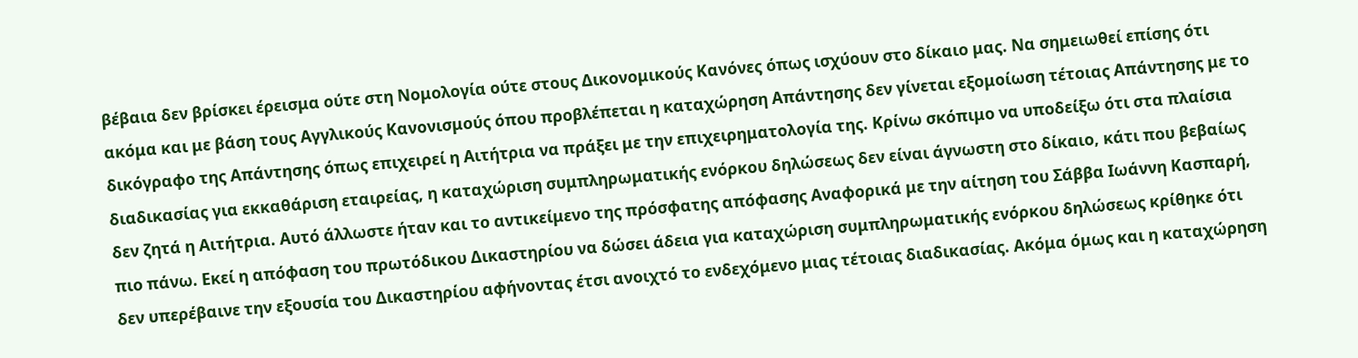βέβαια δεν βρίσκει έρεισμα ούτε στη Νομολογία ούτε στους Δικονομικούς Κανόνες όπως ισχύουν στο δίκαιο μας. Να σημειωθεί επίσης ότι ακόμα και με βάση τους Αγγλικούς Κανονισμούς όπου προβλέπεται η καταχώρηση Απάντησης δεν γίνεται εξομοίωση τέτοιας Απάντησης με το δικόγραφο της Απάντησης όπως επιχειρεί η Αιτήτρια να πράξει με την επιχειρηματολογία της. Κρίνω σκόπιμο να υποδείξω ότι στα πλαίσια διαδικασίας για εκκαθάριση εταιρείας, η καταχώριση συμπληρωματικής ενόρκου δηλώσεως δεν είναι άγνωστη στο δίκαιο, κάτι που βεβαίως δεν ζητά η Αιτήτρια. Αυτό άλλωστε ήταν και το αντικείμενο της πρόσφατης απόφασης Αναφορικά με την αίτηση του Σάββα Ιωάννη Κασπαρή, πιο πάνω. Εκεί η απόφαση του πρωτόδικου Δικαστηρίου να δώσει άδεια για καταχώριση συμπληρωματικής ενόρκου δηλώσεως κρίθηκε ότι δεν υπερέβαινε την εξουσία του Δικαστηρίου αφήνοντας έτσι ανοιχτό το ενδεχόμενο μιας τέτοιας διαδικασίας. Ακόμα όμως και η καταχώρηση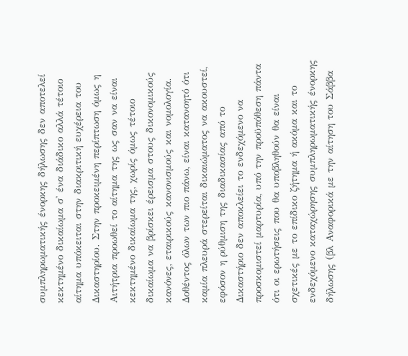συμπληρωματικής ένορκης δήλωσης δεν αποτελεί κεκτημένο δικαίωμα σ' ένα διάδικο αλλά τέτοιο αίτημα υπόκειται στην διακριτική ευχέρεια του Δικαστηρίου. Στην προκειμένη περίπτωση όμως η Αιτήτρια προωθεί το αίτημα της ως σαν να είναι κεκτημένο δικαίωμα της, χωρίς όμως τέτοιο δικαίωμα να βρίσκει έρεισμα στους δικονομικούς κανόνες, εταιρικούς κανονισμούς και νομολογία. Δοθέντος όλων των πιο πάνω, είναι κατανοητό ότι καμία πλευρά στερείται δικαιώματος να ακουστεί, εφόσον η ρύθμιση της διαδικασίας από το Δικαστήριο δεν αποκλείει το ενδεχόμενο να προσκομιστεί μαρτυρία, υπό την προϋπόθεση πάντα ότι οι ερωτήσεις που θα υποβληθούν θα είναι σχετικές με το επίδικο ζήτημα ή ακόμα και το ενδεχόμενο καταχώρησης συμπληρωματικής ένορκης δήλωσης (βλ Αναφορικά με την αίτηση του Σάββα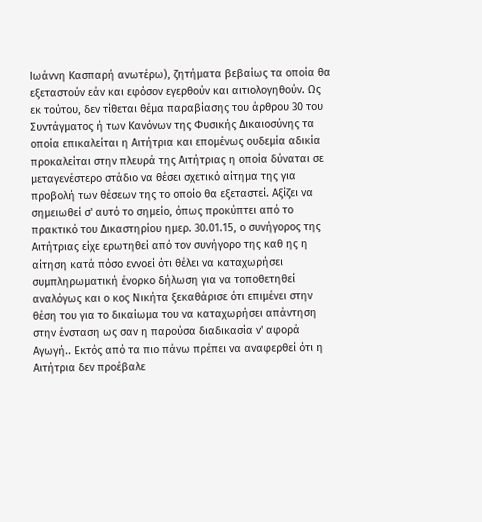Ιωάννη Κασπαρή ανωτέρω), ζητήματα βεβαίως τα οποία θα εξεταστούν εάν και εφόσον εγερθούν και αιτιολογηθούν. Ως εκ τούτου, δεν τίθεται θέμα παραβίασης του άρθρου 30 του Συντάγματος ή των Κανόνων της Φυσικής Δικαιοσύνης τα οποία επικαλείται η Αιτήτρια και επομένως ουδεμία αδικία προκαλείται στην πλευρά της Αιτήτριας η οποία δύναται σε μεταγενέστερο στάδιο να θέσει σχετικό αίτημα της για προβολή των θέσεων της το οποίο θα εξεταστεί. Αξίζει να σημειωθεί σ' αυτό το σημείο, όπως προκύπτει από το πρακτικό του Δικαστηρίου ημερ. 30.01.15, ο συνήγορος της Αιτήτριας είχε ερωτηθεί από τον συνήγορο της καθ ης η αίτηση κατά πόσο εννοεί ότι θέλει να καταχωρήσει συμπληρωματική ένορκο δήλωση για να τοποθετηθεί αναλόγως και ο κος Νικήτα ξεκαθάρισε ότι επιμένει στην θέση του για το δικαίωμα του να καταχωρήσει απάντηση στην ένσταση ως σαν η παρούσα διαδικασία ν' αφορά Αγωγή.. Εκτός από τα πιο πάνω πρέπει να αναφερθεί ότι η Αιτήτρια δεν προέβαλε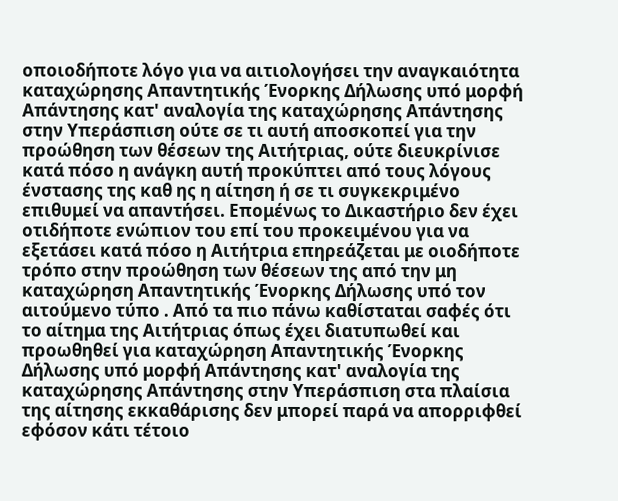οποιοδήποτε λόγο για να αιτιολογήσει την αναγκαιότητα καταχώρησης Απαντητικής Ένορκης Δήλωσης υπό μορφή Απάντησης κατ' αναλογία της καταχώρησης Απάντησης στην Υπεράσπιση ούτε σε τι αυτή αποσκοπεί για την προώθηση των θέσεων της Αιτήτριας, ούτε διευκρίνισε κατά πόσο η ανάγκη αυτή προκύπτει από τους λόγους ένστασης της καθ ης η αίτηση ή σε τι συγκεκριμένο επιθυμεί να απαντήσει. Επομένως το Δικαστήριο δεν έχει οτιδήποτε ενώπιον του επί του προκειμένου για να εξετάσει κατά πόσο η Αιτήτρια επηρεάζεται με οιοδήποτε τρόπο στην προώθηση των θέσεων της από την μη καταχώρηση Απαντητικής Ένορκης Δήλωσης υπό τον αιτούμενο τύπο . Από τα πιο πάνω καθίσταται σαφές ότι το αίτημα της Αιτήτριας όπως έχει διατυπωθεί και προωθηθεί για καταχώρηση Απαντητικής Ένορκης Δήλωσης υπό μορφή Απάντησης κατ' αναλογία της καταχώρησης Απάντησης στην Υπεράσπιση στα πλαίσια της αίτησης εκκαθάρισης δεν μπορεί παρά να απορριφθεί εφόσον κάτι τέτοιο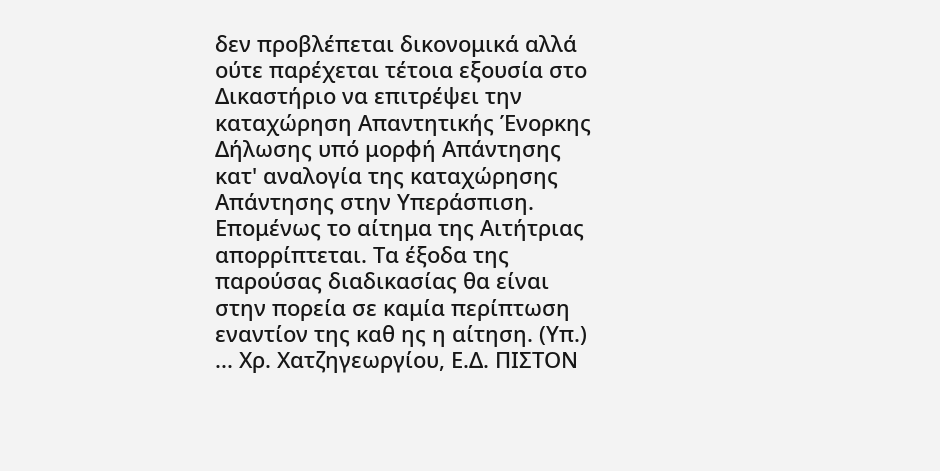δεν προβλέπεται δικονομικά αλλά ούτε παρέχεται τέτοια εξουσία στο Δικαστήριο να επιτρέψει την καταχώρηση Απαντητικής Ένορκης Δήλωσης υπό μορφή Απάντησης κατ' αναλογία της καταχώρησης Απάντησης στην Υπεράσπιση. Επομένως το αίτημα της Αιτήτριας απορρίπτεται. Τα έξοδα της παρούσας διαδικασίας θα είναι στην πορεία σε καμία περίπτωση εναντίον της καθ ης η αίτηση. (Υπ.) ... Χρ. Χατζηγεωργίου, Ε.Δ. ΠΙΣΤΟΝ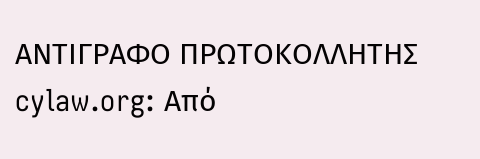ΑΝΤΙΓΡΑΦΟ ΠΡΩΤΟΚΟΛΛΗΤΗΣ cylaw.org: Από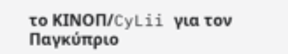το ΚΙΝOΠ/CyLii για τον Παγκύπριο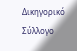Δικηγορικό Σύλλογο